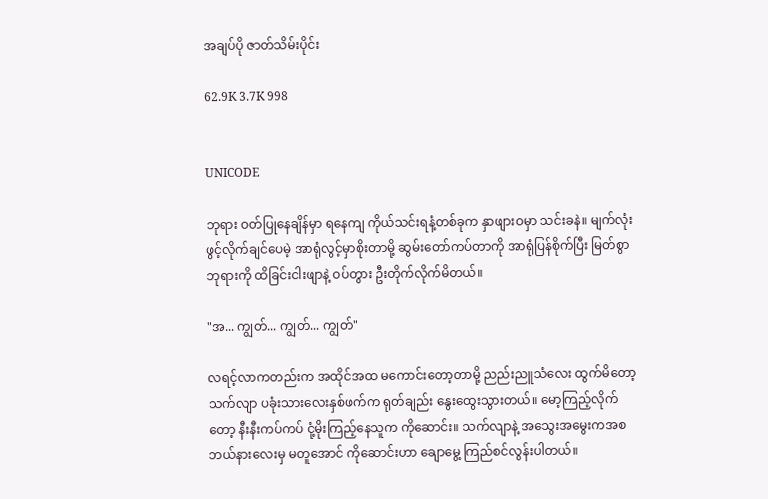အချပ်ပို ဇာတ်သိမ်းပိုင်း

62.9K 3.7K 998


UNICODE

ဘုရား ဝတ်ပြုနေချိန်မှာ ရနေကျ ကိုယ်သင်းရနံ့တစ်ခုက နှာဖျားဝမှာ သင်းခနဲ။ မျက်လုံး ဖွင့်လိုက်ချင်ပေမဲ့ အာရုံလွင့်မှာစိုးတာမို့ ဆွမ်းတော်ကပ်တာကို အာရုံပြန်စိုက်ပြီး မြတ်စွာဘုရားကို ထိခြင်းငါးဖျာနဲ့ ဝပ်တွား ဦးတိုက်လိုက်မိတယ်။

"အ... ကျွတ်... ကျွတ်... ကျွတ်"

လရင့်လာကတည်းက အထိုင်အထ မကောင်းတော့တာမို့ ညည်းညူသံလေး ထွက်မိတော့ သက်လျာ ပခုံးသားလေးနှစ်ဖက်က ရုတ်ချည်း နွေးထွေးသွားတယ်။ မော့ကြည့်လိုက်တော့ နီးနီးကပ်ကပ် ငုံ့မိုးကြည့်နေသူက ကိုဆောင်း။ သက်လျာနဲ့ အသွေးအမွေးကအစ ဘယ်နားလေးမှ မတူအောင် ကိုဆောင်းဟာ ချောမွေ့ ကြည်စင်လွန်းပါတယ်။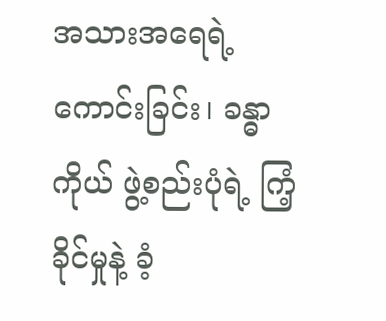အသားအရေရဲ့ ကောင်းခြင်း၊ ခန္ဓာကိုယ် ဖွဲ့စည်းပုံရဲ့ ကြံ့ခိုင်မှုနဲ့ ခံ့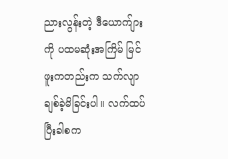ညားလွန်းတဲ့ ဒီယောက်ျားကို ပထမဆုံးအကြိမ် မြင်ဖူးကတည်းက သက်လျာ ချစ်ခဲ့မိခြင်းပါ။ လက်ထပ်ပြီးခါစက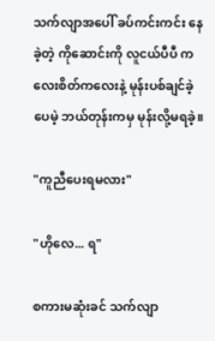သက်လျာအပေါ် ခပ်ကင်းကင်း နေခဲ့တဲ့ ကိုဆောင်းကို လူငယ်ပီပီ ကလေးစိတ်ကလေးနဲ့ မုန်းပစ်ချင်ခဲ့ပေမဲ့ ဘယ်တုန်းကမှ မုန်းလို့မရခဲ့။

"ကူညီပေးရမလား"

"ဟိုလေ... ရ"

စကားမဆုံးခင် သက်လျာ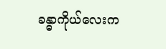ခန္ဓာကိုယ်လေးက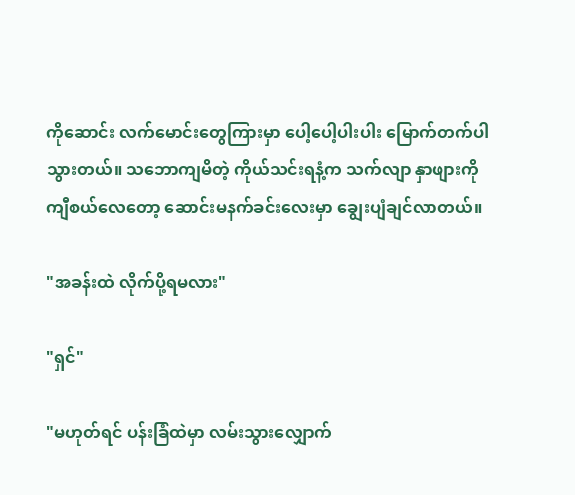ကိုဆောင်း လက်မောင်းတွေကြားမှာ ပေါ့ပေါ့ပါးပါး မြောက်တက်ပါသွားတယ်။ သဘောကျမိတဲ့ ကိုယ်သင်းရနံ့က သက်လျာ နှာဖျားကို ကျီစယ်လေတော့ ဆောင်းမနက်ခင်းလေးမှာ ချွေးပျံချင်လာတယ်။

"အခန်းထဲ လိုက်ပို့ရမလား"

"ရှင်"

"မဟုတ်ရင် ပန်းခြံထဲမှာ လမ်းသွားလျှောက်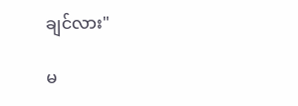ချင်လား"

မ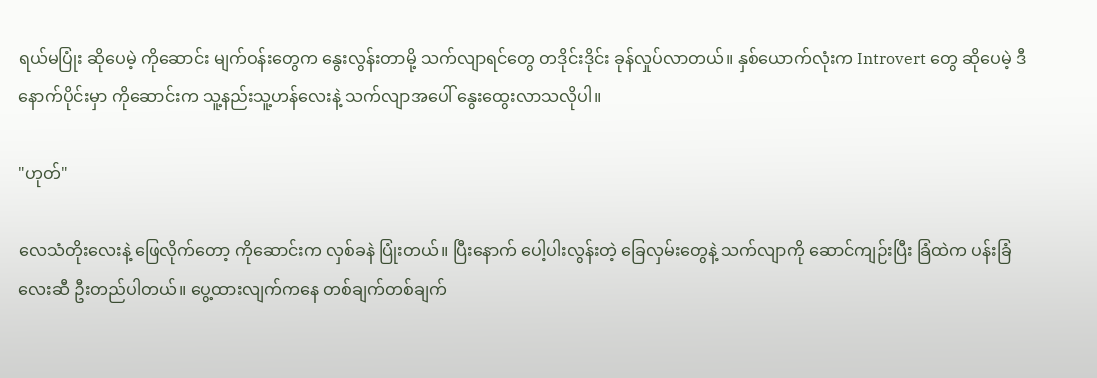ရယ်မပြုံး ဆိုပေမဲ့ ကိုဆောင်း မျက်ဝန်းတွေက နွေးလွန်းတာမို့ သက်လျာရင်တွေ တဒိုင်းဒိုင်း ခုန်လှုပ်လာတယ်။ နှစ်ယောက်လုံးက Introvert တွေ ဆိုပေမဲ့ ဒီနောက်ပိုင်းမှာ ကိုဆောင်းက သူ့နည်းသူ့ဟန်လေးနဲ့ သက်လျာအပေါ် နွေးထွေးလာသလိုပါ။

"ဟုတ်"

လေသံတိုးလေးနဲ့ ဖြေလိုက်တော့ ကိုဆောင်းက လှစ်ခနဲ ပြုံးတယ်။ ပြီးနောက် ပေါ့ပါးလွန်းတဲ့ ခြေလှမ်းတွေနဲ့ သက်လျာကို ဆောင်ကျဉ်းပြီး ခြံထဲက ပန်းခြံလေးဆီ ဦးတည်ပါတယ်။ ပွေ့ထားလျက်ကနေ တစ်ချက်တစ်ချက်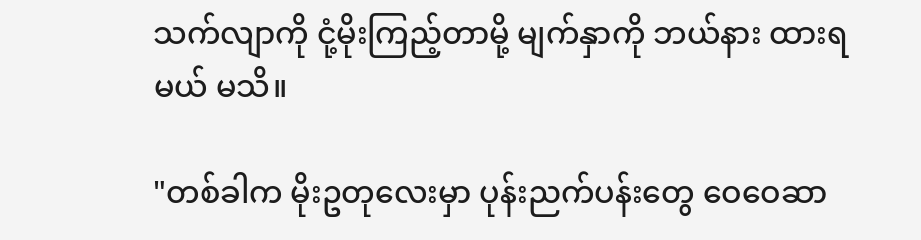သက်လျာကို ငုံ့မိုးကြည့်တာမို့ မျက်နှာကို ဘယ်နား ထားရမယ် မသိ။

"တစ်ခါက မိုးဥတုလေးမှာ ပုန်းညက်ပန်းတွေ ဝေဝေဆာ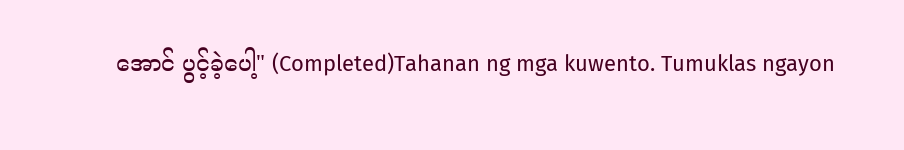အောင် ပွင့်ခဲ့ပေါ့" (Completed)Tahanan ng mga kuwento. Tumuklas ngayon